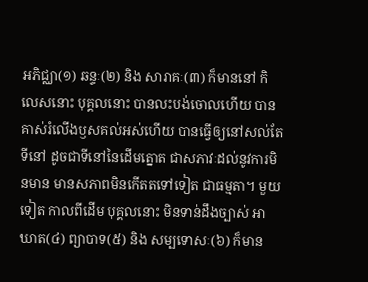អភិជ្ឈា(១) ឆន្ទៈ(២) និង សារាគៈ(៣) ក៏មាននៅ កិលេសនោះ បុគ្គលនោះ បានលះបង់ចោលហើយ បានគាស់រំលើងឫសគល់អស់ហើយ បានធ្វើឲ្យនៅសល់តែទីនៅ ដូចជាទីនៅនៃដើមត្នោត ជាសភាវៈដល់នូវការមិនមាន មានសភាពមិនកើតតទៅទៀត ជាធម្មតា។ មួយទៀត កាលពីដើម បុគ្គលនោះ មិនទាន់ដឹងច្បាស់ អាឃាត(៤) ព្យាបាទ(៥) និង សម្បទោសៈ(៦) ក៏មាន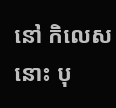នៅ កិលេសនោះ បុ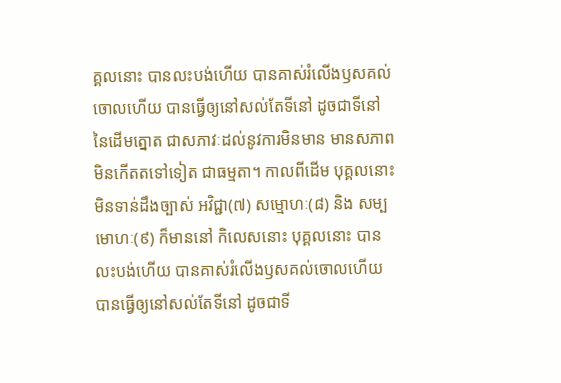គ្គលនោះ បានលះបង់ហើយ បានគាស់រំលើងឫសគល់ចោលហើយ បានធ្វើឲ្យនៅសល់តែទីនៅ ដូចជាទីនៅ នៃដើមត្នោត ជាសភាវៈដល់នូវការមិនមាន មានសភាពមិនកើតតទៅទៀត ជាធម្មតា។ កាលពីដើម បុគ្គលនោះ មិនទាន់ដឹងច្បាស់ អវិជ្ជា(៧) សម្មោហៈ(៨) និង សម្បមោហៈ(៩) ក៏មាននៅ កិលេសនោះ បុគ្គលនោះ បានលះបង់ហើយ បានគាស់រំលើងឫសគល់ចោលហើយ បានធ្វើឲ្យនៅសល់តែទីនៅ ដូចជាទី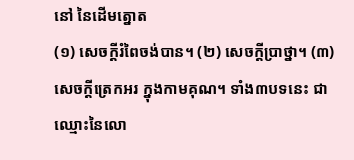នៅ នៃដើមត្នោត
(១) សេចក្តីរំពៃចង់បាន។ (២) សេចក្តីប្រាថ្នា។ (៣) សេចក្តីត្រេកអរ ក្នុងកាមគុណ។ ទាំង៣បទនេះ ជាឈ្មោះនៃលោ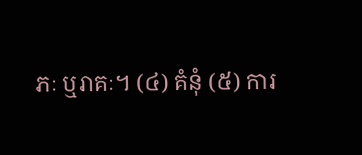ភៈ ឬរាគៈ។ (៤) គំនុំ (៥) ការ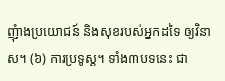ញុំាងប្រយោជន៍ និងសុខរបស់អ្នកដទៃ ឲ្យវិនាស។ (៦) ការប្រទូស្ត។ ទាំង៣បទនេះ ជា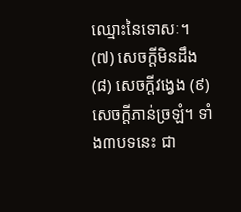ឈ្មោះនៃទោសៈ។ (៧) សេចក្តីមិនដឹង (៨) សេចក្តីវង្វេង (៩) សេចក្តីភាន់ច្រឡំ។ ទាំង៣បទនេះ ជា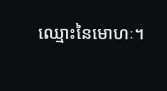ឈ្មោះនៃមោហៈ។